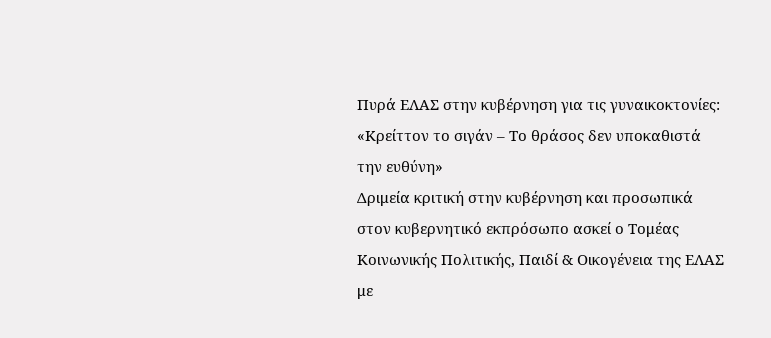Πυρά ΕΛΑΣ στην κυβέρνηση για τις γυναικοκτονίες: «Κρείττον το σιγάν – Το θράσος δεν υποκαθιστά την ευθύνη»
Δριμεία κριτική στην κυβέρνηση και προσωπικά στον κυβερνητικό εκπρόσωπο ασκεί ο Τομέας Κοινωνικής Πολιτικής, Παιδί & Οικογένεια της ΕΛΑΣ με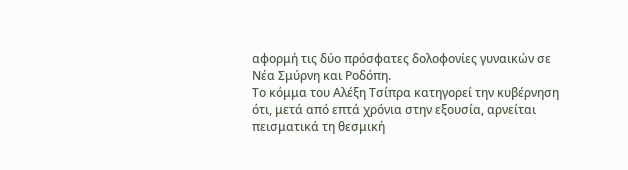αφορμή τις δύο πρόσφατες δολοφονίες γυναικών σε Νέα Σμύρνη και Ροδόπη.
Το κόμμα του Αλέξη Τσίπρα κατηγορεί την κυβέρνηση ότι, μετά από επτά χρόνια στην εξουσία, αρνείται πεισματικά τη θεσμική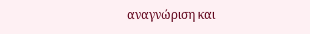αναγνώριση και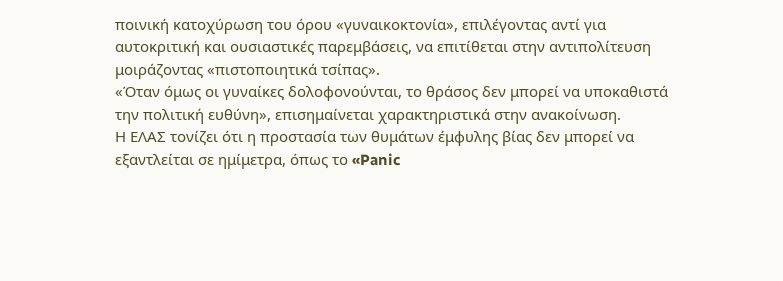ποινική κατοχύρωση του όρου «γυναικοκτονία», επιλέγοντας αντί για αυτοκριτική και ουσιαστικές παρεμβάσεις, να επιτίθεται στην αντιπολίτευση μοιράζοντας «πιστοποιητικά τσίπας».
«Όταν όμως οι γυναίκες δολοφονούνται, το θράσος δεν μπορεί να υποκαθιστά την πολιτική ευθύνη», επισημαίνεται χαρακτηριστικά στην ανακοίνωση.
Η ΕΛΑΣ τονίζει ότι η προστασία των θυμάτων έμφυλης βίας δεν μπορεί να εξαντλείται σε ημίμετρα, όπως το «Panic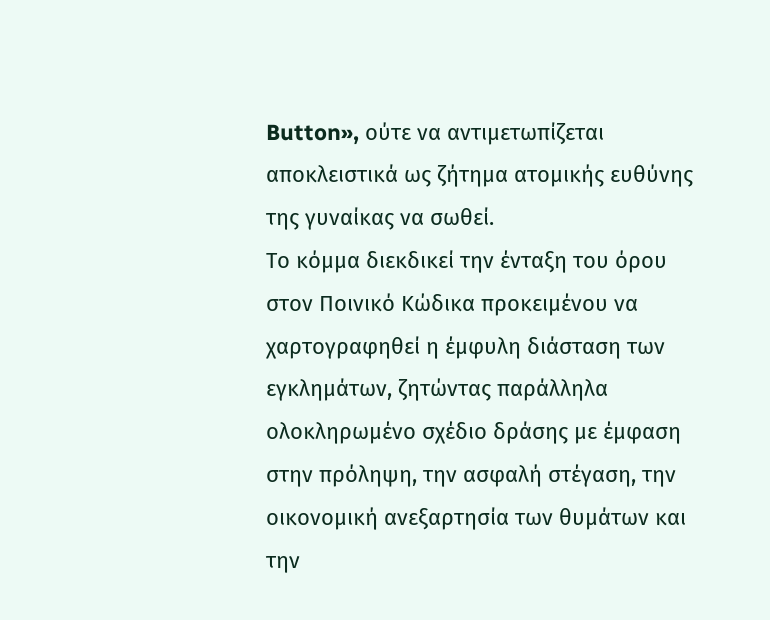Button», ούτε να αντιμετωπίζεται αποκλειστικά ως ζήτημα ατομικής ευθύνης της γυναίκας να σωθεί.
Το κόμμα διεκδικεί την ένταξη του όρου στον Ποινικό Κώδικα προκειμένου να χαρτογραφηθεί η έμφυλη διάσταση των εγκλημάτων, ζητώντας παράλληλα ολοκληρωμένο σχέδιο δράσης με έμφαση στην πρόληψη, την ασφαλή στέγαση, την οικονομική ανεξαρτησία των θυμάτων και την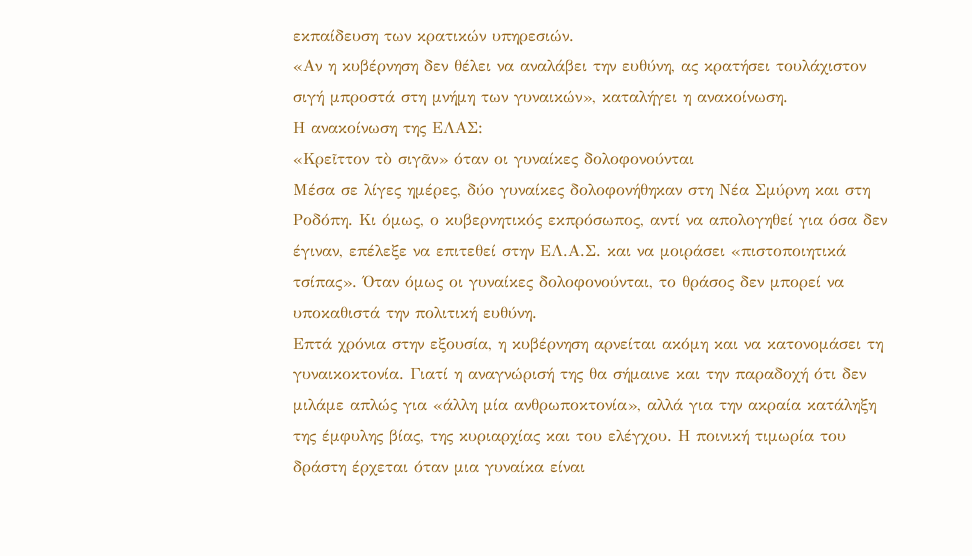εκπαίδευση των κρατικών υπηρεσιών.
«Αν η κυβέρνηση δεν θέλει να αναλάβει την ευθύνη, ας κρατήσει τουλάχιστον σιγή μπροστά στη μνήμη των γυναικών», καταλήγει η ανακοίνωση.
Η ανακοίνωση της ΕΛΑΣ:
«Κρεῖττον τὸ σιγᾶν» όταν οι γυναίκες δολοφονούνται
Μέσα σε λίγες ημέρες, δύο γυναίκες δολοφονήθηκαν στη Νέα Σμύρνη και στη Ροδόπη. Κι όμως, ο κυβερνητικός εκπρόσωπος, αντί να απολογηθεί για όσα δεν έγιναν, επέλεξε να επιτεθεί στην ΕΛ.Α.Σ. και να μοιράσει «πιστοποιητικά τσίπας». Όταν όμως οι γυναίκες δολοφονούνται, το θράσος δεν μπορεί να υποκαθιστά την πολιτική ευθύνη.
Επτά χρόνια στην εξουσία, η κυβέρνηση αρνείται ακόμη και να κατονομάσει τη γυναικοκτονία. Γιατί η αναγνώρισή της θα σήμαινε και την παραδοχή ότι δεν μιλάμε απλώς για «άλλη μία ανθρωποκτονία», αλλά για την ακραία κατάληξη της έμφυλης βίας, της κυριαρχίας και του ελέγχου. Η ποινική τιμωρία του δράστη έρχεται όταν μια γυναίκα είναι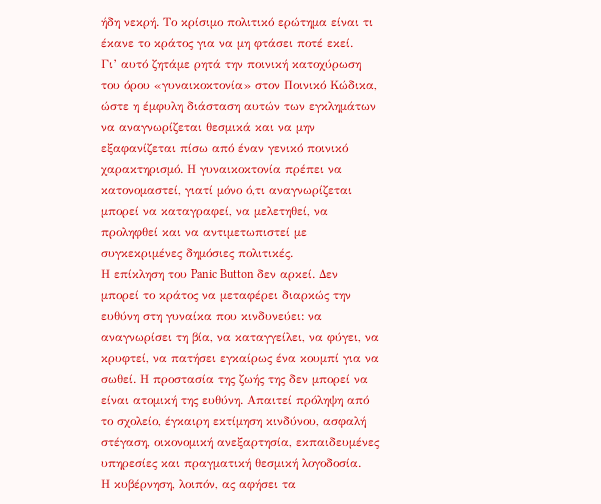ήδη νεκρή. Το κρίσιμο πολιτικό ερώτημα είναι τι έκανε το κράτος για να μη φτάσει ποτέ εκεί.
Γι’ αυτό ζητάμε ρητά την ποινική κατοχύρωση του όρου «γυναικοκτονία» στον Ποινικό Κώδικα, ώστε η έμφυλη διάσταση αυτών των εγκλημάτων να αναγνωρίζεται θεσμικά και να μην εξαφανίζεται πίσω από έναν γενικό ποινικό χαρακτηρισμό. Η γυναικοκτονία πρέπει να κατονομαστεί, γιατί μόνο ό,τι αναγνωρίζεται μπορεί να καταγραφεί, να μελετηθεί, να προληφθεί και να αντιμετωπιστεί με συγκεκριμένες δημόσιες πολιτικές.
Η επίκληση του Panic Button δεν αρκεί. Δεν μπορεί το κράτος να μεταφέρει διαρκώς την ευθύνη στη γυναίκα που κινδυνεύει: να αναγνωρίσει τη βία, να καταγγείλει, να φύγει, να κρυφτεί, να πατήσει εγκαίρως ένα κουμπί για να σωθεί. Η προστασία της ζωής της δεν μπορεί να είναι ατομική της ευθύνη. Απαιτεί πρόληψη από το σχολείο, έγκαιρη εκτίμηση κινδύνου, ασφαλή στέγαση, οικονομική ανεξαρτησία, εκπαιδευμένες υπηρεσίες και πραγματική θεσμική λογοδοσία.
Η κυβέρνηση, λοιπόν, ας αφήσει τα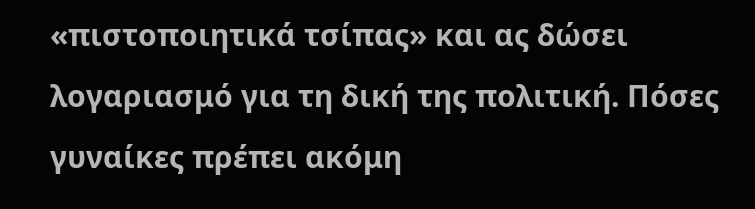«πιστοποιητικά τσίπας» και ας δώσει λογαριασμό για τη δική της πολιτική. Πόσες γυναίκες πρέπει ακόμη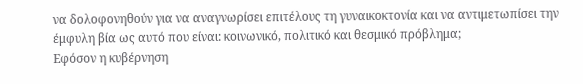να δολοφονηθούν για να αναγνωρίσει επιτέλους τη γυναικοκτονία και να αντιμετωπίσει την έμφυλη βία ως αυτό που είναι: κοινωνικό, πολιτικό και θεσμικό πρόβλημα;
Εφόσον η κυβέρνηση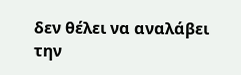δεν θέλει να αναλάβει την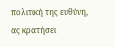πολιτική της ευθύνη, ας κρατήσει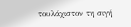τουλάχιστον τη σιγή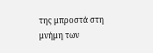της μπροστά στη μνήμη των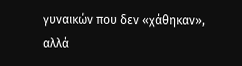γυναικών που δεν «χάθηκαν», αλλά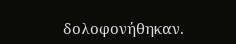δολοφονήθηκαν.